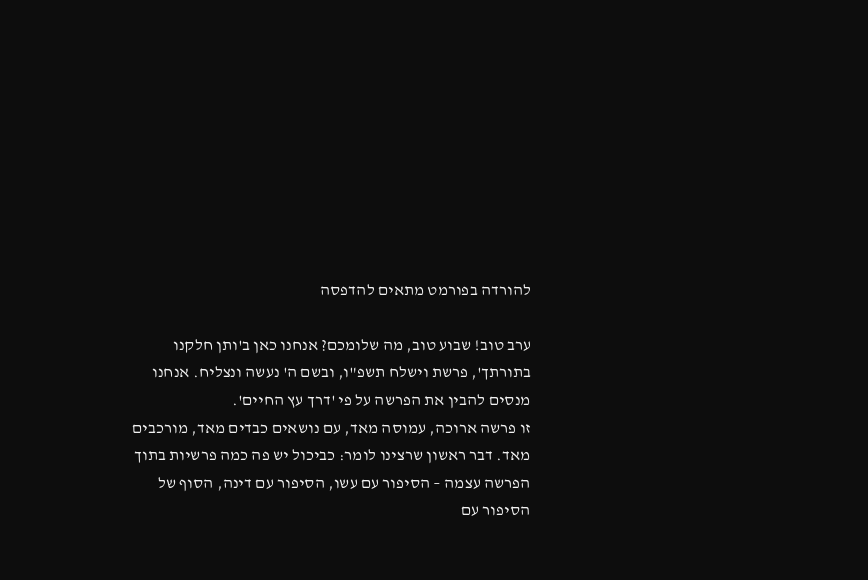להורדה בפורמט מתאים להדפסה

ערב טוב! שבוע טוב, מה שלומכם? אנחנו כאן ב'ותן חלקנו בתורתך', פרשת וישלח תשפ"ו, ובשם ה' נעשה ונצליח. אנחנו מנסים להבין את הפרשה על פי 'דרך עץ החיים'.
זו פרשה ארוכה, עמוסה מאד, עם נושאים כבדים מאד, מורכבים מאד. דבר ראשון שרצינו לומר: כביכול יש פה כמה פרשיות בתוך הפרשה עצמה – הסיפור עם עשו, הסיפור עם דינה, הסוף של הסיפור עם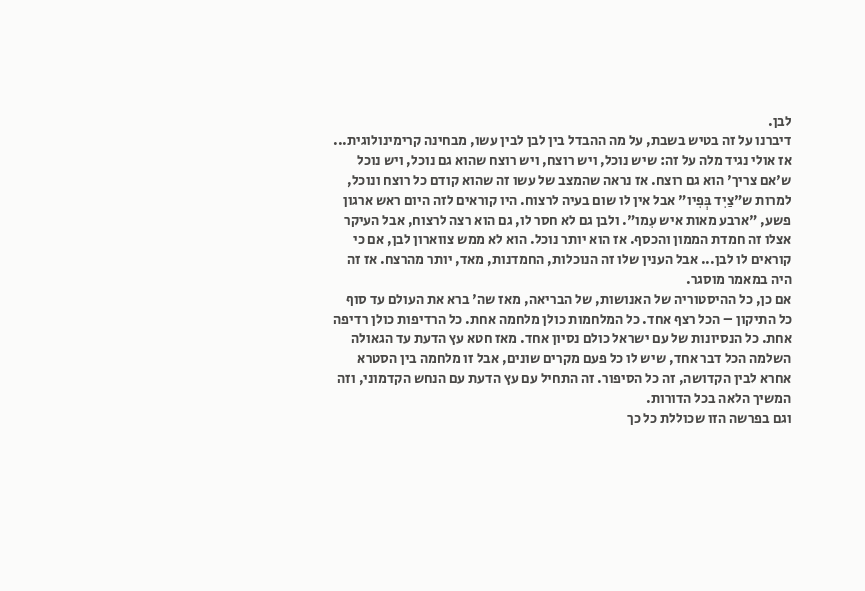לבן.
דיברנו על זה בטיש בשבת, על מה ההבדל בין לבן לבין עשו, מבחינה קרימינולוגית... אז אולי נגיד מלה על זה: שיש נוכל, ויש רוצח, ויש רוצח שהוא גם נוכל, ויש נוכל ש'אם צריך' הוא גם רוצח. אז נראה שהמצב של עשו זה שהוא קודם כל רוצח ונוכל, למרות ש"צַיִד בְּפִיו" אבל אין לו שום בעיה לרצוח. היו קוראים לזה היום ראש ארגון פשע, "ארבע מאות איש עִמו". ולבן גם לא חסר לו, גם הוא רצה לרצוח, אבל העיקר אצלו זה חמדת הממון והכסף. אז הוא יותר נוכל. הוא לא ממש צווארון לבן, אם כי קוראים לו לבן... אבל הענין שלו זה הנוכלות, החמדנות, מאד, יותר מהרצח. אז זה היה במאמר מוסגר.
אם כן, כל ההיסטוריה של האנושות, של הבריאה, מאז שה' ברא את העולם עד סוף כל התיקון – הכל רצף אחד. כל המלחמות כולן מלחמה אחת. כל הרדיפות כולן רדיפה אחת. כל הנסיונות של עם ישראל כולם נסיון אחד. מאז חטא עץ הדעת עד הגאולה השלמה הכל דבר אחד, שיש לו כל פעם מקרים שונים, אבל זו מלחמה בין הסטרא אחרא לבין הקדושה, זה כל הסיפור. זה התחיל עם עץ הדעת עם הנחש הקדמוני, וזה המשיך הלאה בכל הדורות.
וגם בפרשה הזו שכוללת כל כך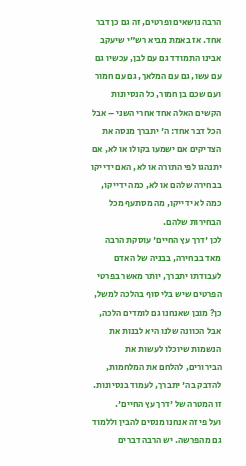הרבה נושאים ופרטים, זה גם כן דבר אחד. אז באמת מביא רש"י שיעקב אבינו התמודד גם עם לבן, עכשיו גם עם עשו, גם עם המלאך, גם עם חמור ועם שכם בן חמור, כל הנסיונות הקשים האלה אחד אחרי השני – אבל הכל דבר אחד: ה' יתברך מנסה את הצדיקים אם ישמעו בקולו או לא, אם יתנהגו לפי התורה או לא, האם ידייקו בבחירה שלהם או לא, כמה ידייקו, כמה לא ידייקו, מה מסתעף מכל הבחירות שלהם.
לכן 'דרך עץ החיים' עוסקת הרבה מאד בבחירה, בבניה של האדם לעבודתו יתברך, יותר מאשר בפרטי הפרטים שיש בלי סוף בהלכה למשל, כן? מובן שאנחנו גם לומדים הלכה, אבל הכוונה שלנו היא לבנות את הנשמות שיוכלו לעשות את הבירורים, להלחם את המלחמות, להדבק בה' יתברך, לעמוד בנסיונות. זו המטרה של 'דרך עץ החיים'.
ועל פי זה אנחנו מנסים להבין וללמוד גם מהפרשה. יש הרבה דברים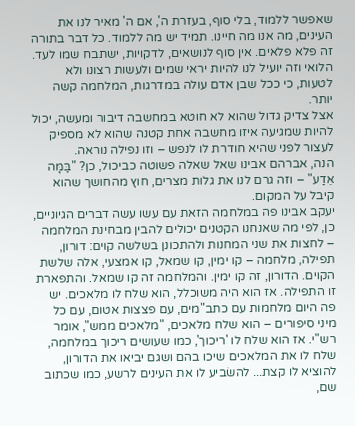שאפשר ללמוד, בלי סוף, בעזרת ה', אם ה' מאיר לנו את העינים, מה אנו מה חיינו. תמיד יש מה ללמוד. כל דבר בתורה זה פלא פלאים. אין סוף לנושאים, לדקויות, ישתבח שמו לעד.
הלואי וזה יועיל לנו להיות יראי שמים ולעשות רצונו ולא לטעות, כי ככל שבן אדם עולה במדרגות, המלחמה קשה יותר.
אצל צדיק גדול שהוא לא חוטא במחשבה דיבור ומעשה, יכול להיות שמגיעה איזו מחשבה אחת קטנה שהוא לא מספיק לעצור לפני שהיא חודרת לו לנפש – וזו נפילה נוראה.
הנה, אברהם אבינו שאל שאלה פשוטה כביכול, כן? "בַּמָּה אֵדַע" – וזה גרם לנו את גלות מצרים, חוץ מהחושך שהוא קיבל על המקום.
יעקב אבינו פה במלחמה הזאת עם עשו עשה דברים הגיוניים, כן, לפי מה שאנחנו הקטנים יכולים להבין מבחינת המלחמה – לחצות את שני המחנות ולהתכונן בשלשה קוים: דורון, תפילה, מלחמה – קו ימין, קו שמאל, קו אמצעי, אלה שלשת הקוים. הדורון, זה קו ימין. והמלחמה זה קו שמאל. והתפארת זו התפילה. אז הוא היה משוכלל, הוא שלח לו מלאכים. יש פה היום מלחמות עם כתב"מים, עם פצצות אטום, עם כל מיני סיפורים – הוא שלח מלאכים, "מלאכים ממש", אומר רש"י. אז הוא שלח לו 'ריכוך', כמו שעושים ריכוך במלחמה, שלח לו את המלאכים שיכו בהם ושגם יביאו את הדורון, להוציא לו קצת... להשׂביע לו את העינים לרשע, כמו שכתוב שם,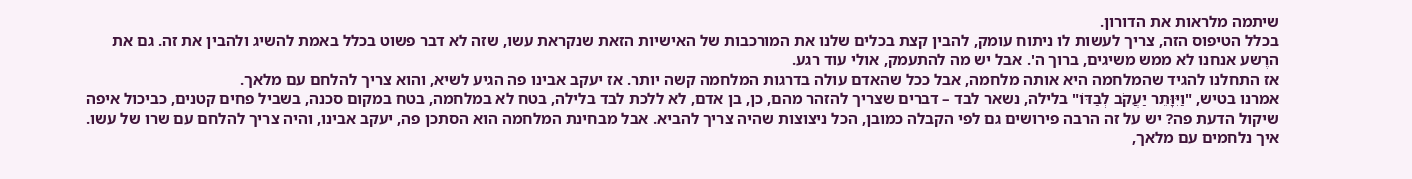שיתמה מלראות את הדורון.
בכלל הטיפוס הזה, צריך לעשות לו ניתוח עומק, להבין קצת בכלים שלנו את המורכבות של האישיות הזאת שנקראת עשו, שזה לא דבר פשוט בכלל באמת להשיג ולהבין את זה. גם את הרֶשע אנחנו לא ממש משיגים, ברוך ה'. אבל יש מה להתעמק, אולי עוד רגע.
אז התחלנו להגיד שהמלחמה היא אותה מלחמה, אבל ככל שהאדם עולה בדרגות המלחמה קשה יותר. אז יעקב אבינו פה הגיע לשיא, והוא צריך להלחם עם מלאך.
אמרנו בטיש, "וַיִּוָּתֵר יַעֲקֹב לְבַדּוֹ" בלילה, נשאר לבד – דברים שצריך להזהר מהם, כן, בן אדם, לא ללכת לבד בלילה, בטח לא במלחמה, בטח במקום סכנה, בשביל פחים קטנים, כביכול איפה שיקול הדעת פה? יש על זה הרבה פירושים גם לפי הקבלה כמובן, הכל ניצוצות שהיה צריך להביא. אבל מבחינת המלחמה הוא הסתכן פה, יעקב אבינו, והיה צריך להלחם עם שרו של עשו.
איך נלחמים עם מלאך,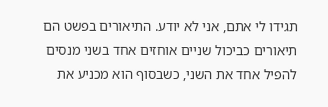תגידו לי אתם, אני לא יודע. התיאורים בפשט הם תיאורים כביכול שניים אוחזים אחד בשני מנסים להפיל אחד את השני, כשבסוף הוא מכניע את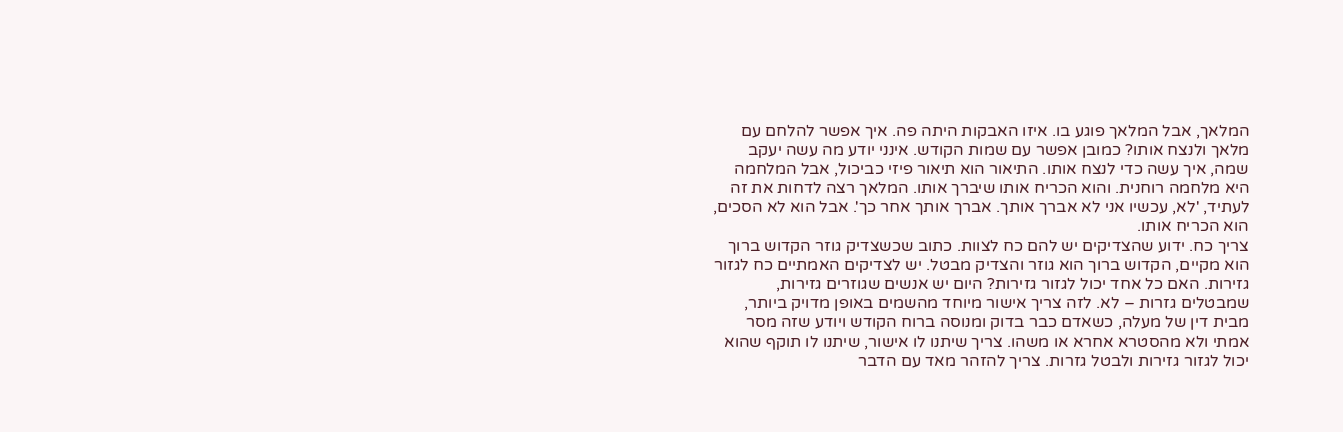המלאך, אבל המלאך פוגע בו. איזו האבקות היתה פה. איך אפשר להלחם עם מלאך ולנצח אותו? כמובן אפשר עם שמות הקודש. אינני יודע מה עשה יעקב שמה, איך עשה כדי לנצח אותו. התיאור הוא תיאור פיזי כביכול, אבל המלחמה היא מלחמה רוחנית. והוא הכריח אותו שיברך אותו. המלאך רצה לדחות את זה לעתיד, 'לא, עכשיו אני לא אברך אותך. אברך אותך אחר כך'. אבל הוא לא הסכים, הוא הכריח אותו.
צריך כח. ידוע שהצדיקים יש להם כח לצוות. כתוב שכשצדיק גוזר הקדוש ברוך הוא מקיים, הקדוש ברוך הוא גוזר והצדיק מבטל. יש לצדיקים האמתיים כח לגזור גזירות. האם כל אחד יכול לגזור גזירות? היום יש אנשים שגוזרים גזירות, שמבטלים גזרות – לא. לזה צריך אישור מיוחד מהשמים באופן מדויק ביותר, מבית דין של מעלה, כשאדם כבר בדוק ומנוסה ברוח הקודש ויודע שזה מסר אמתי ולא מהסטרא אחרא או משהו. צריך שיתנו לו אישור, שיתנו לו תוקף שהוא יכול לגזור גזירות ולבטל גזרות. צריך להזהר מאד עם הדבר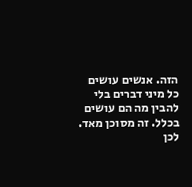הזה. אנשים עושים כל מיני דברים בלי להבין מה הם עושים בכלל. זה מסוכן מאד.
לכן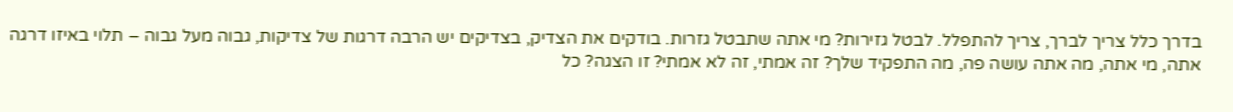בדרך כלל צריך לברך, צריך להתפלל. לבטל גזירות? מי אתה שתבטל גזרות. בודקים את הצדיק, בצדיקים יש הרבה דרגות של צדיקות, גבוה מעל גבוה – תלוי באיזו דרגה אתה, מי אתה, מה אתה עושה פה, מה התפקיד שלך? זה אמתי, זה לא אמתי? זו הצגה? כל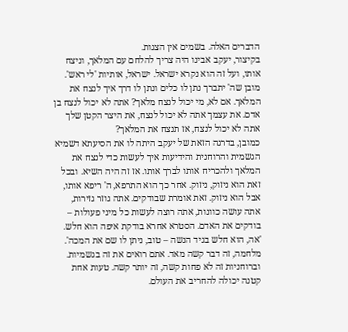הדברים האלה. בשמים אין הצגות.
בקיצור, יעקב אבינו היה צריך להלחם עם המלאך, וניצח אותו, ועל זה הוא נקרא ישראל. ישראל, אותיות 'לי ראש'. מובן שה' יתברך נתן לו כלים ונתן לו דרך איך לנצח את המלאך. אם לא, מי יכול לנצח מלאך? אתה לא יכול לנצח בן אדם. את עצמך אתה לא יכול לנצח, את היצר הקטן שלך אתה לא יכול לנצח, אז תנצח את המלאך?
כמובן, בדרגה הזאת של יעקב היתה לו את הסיעתא דשמיא הגשמית והרוחנית והידיעות איך לעשות כדי לנצח את המלאך ולהכריח אותו לברך אותו. אז זה היה השיא. ובכל זאת הוא ניזוק, ניזוק. אחר כך הוא התרפא, ה' ריפא אותו, אבל הוא ניזוק. זאת אומרת שבודקים. אתה גוזר גזירות, אתה עושה כוונות, אתה רוצה לעשות כל מיני פעולות – בודקים את האדם. הסטרא אחרא בודקת איפה הוא חלש. 'אה, הוא חלש בגיד הנשה – טוב, ניתן לו שם את המכה'.
מלחמה, זה דבר קשה מאד. אתם רואים את זה בגשמיות. וברוחניות זה לא פחות קשה, זה יותר קשה. טעות אחת קטנה יכולה להחריב את העולם.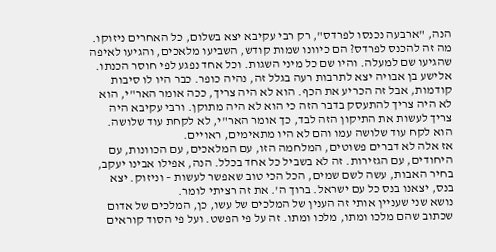הנה, "ארבעה נכנסו לפרדס", רק רבי עקיבא יצא בשלום, כל האחרים ניזוקו.
מה זה להכנס לפרדס? הם כיוונו שמות קודש, השביעו מלאכים, והגיעו לאיפה שהגיעו שם למעלה. והיו שם כל מיני השגות. וכל אחד נפגע לפי חוסר הכנתו. אלישע בן אבויה יצא לתרבות רעה בגלל זה, נהיה כופר. כבר היו לו סיבות קודמות, אבל זה הכריע את הכף. הוא לא היה צריך, ככה אומר האר"י, הוא לא היה צריך להתעסק בדבר הזה כי הוא לא היה מתוקן. ורבי עקיבא היה צריך לעשות את התיקון הזה לבד, כך אומר האר"י, לא לקחת עוד שלושה. הוא לקח עוד שלושה עמו והם לא היו מתאימים, ראויים.
אז אלה לא דברים פשוטים, המלחמה הזו, עם המלאכים, עם הכוונות, עם היחודים, עם הגזירות. זה לא בשביל כל אחד בכלל. הנה, אפילו אבינו יעקב, בחיר האבות, עשה לשם שמים, הכל הכי טוב שאפשר לעשות – וניזוק. יצא בנס, יצאנו בנס כל עם ישראל. ברוך ה'. את זה רציתי לומר.
נושא שני שעניין אותי זה הענין של המלכים של עשו, כן, המלכים של אדום שכתוב שהם מלכו ומתו, מלכו ומתו. זה על פי הפשט. ועל פי הסוד קוראים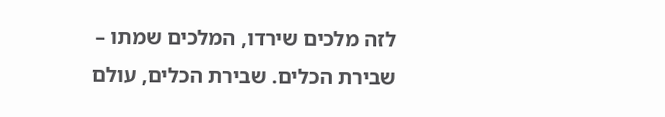לזה מלכים שירדו, המלכים שמתו – שבירת הכלים. שבירת הכלים, עולם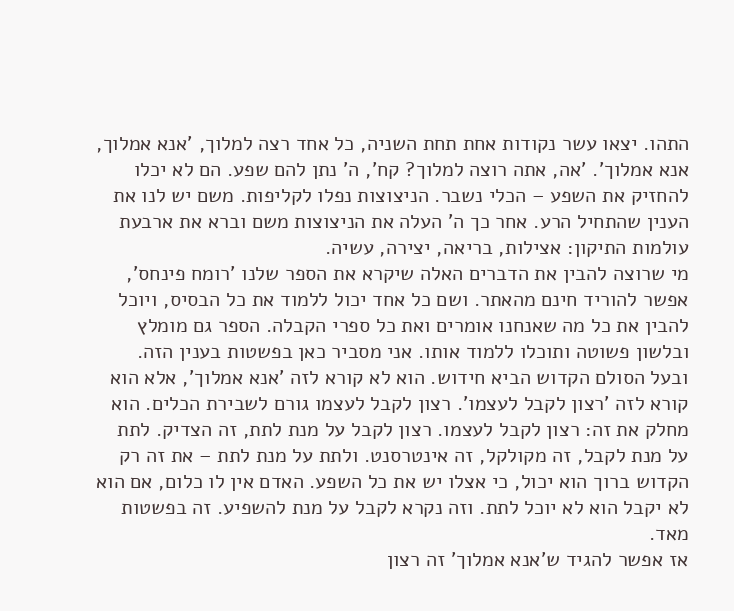התהו. יצאו עשר נקודות אחת תחת השניה, כל אחד רצה למלוך, 'אנא אמלוך, אנא אמלוך'. 'אה, אתה רוצה למלוך? קח', ה' נתן להם שפע. הם לא יכלו להחזיק את השפע – הכלי נשבר. הניצוצות נפלו לקליפות. משם יש לנו את הענין שהתחיל הרע. אחר כך ה' העלה את הניצוצות משם וברא את ארבעת עולמות התיקון: אצילות, בריאה, יצירה, עשיה.
מי שרוצה להבין את הדברים האלה שיקרא את הספר שלנו 'רומח פינחס', אפשר להוריד חינם מהאתר. ושם כל אחד יכול ללמוד את כל הבסיס, ויוכל להבין את כל מה שאנחנו אומרים ואת כל ספרי הקבלה. הספר גם מומלץ ובלשון פשוטה ותוכלו ללמוד אותו. אני מסביר כאן בפשטות בענין הזה.
ובעל הסולם הקדוש הביא חידוש. הוא לא קורא לזה 'אנא אמלוך', אלא הוא קורא לזה 'רצון לקבל לעצמו'. רצון לקבל לעצמו גורם לשבירת הכלים. הוא מחלק את זה: רצון לקבל לעצמו. רצון לקבל על מנת לתת, זה הצדיק. לתת על מנת לקבל, זה מקולקל, זה אינטרסנט. ולתת על מנת לתת – את זה רק הקדוש ברוך הוא יכול, כי אצלו יש את כל השפע. האדם אין לו כלום, אם הוא לא יקבל הוא לא יוכל לתת. וזה נקרא לקבל על מנת להשפיע. זה בפשטות מאד.
אז אפשר להגיד ש'אנא אמלוך' זה רצון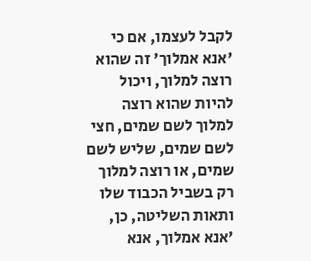לקבל לעצמו, אם כי 'אנא אמלוך' זה שהוא רוצה למלוך, ויכול להיות שהוא רוצה למלוך לשם שמים, חצי לשם שמים, שליש לשם שמים, או רוצה למלוך רק בשביל הכבוד שלו ותאות השליטה, כן, 'אנא אמלוך, אנא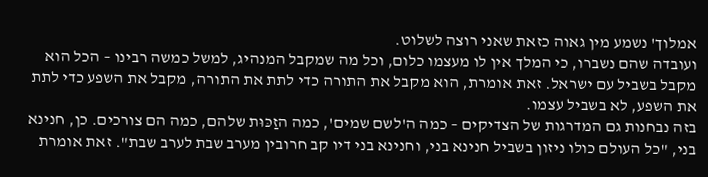אמלוך' נשמע מין גאוה כזאת שאני רוצה לשלוט.
ועובדה שהם נשברו, כי המלך אין לו מעצמו כלום, וכל מה שמקבל המנהיג, למשל כמשה רבינו – הכל הוא מקבל בשביל עם ישראל. זאת אומרת, הוא מקבל את התורה כדי לתת את התורה, מקבל את השפע כדי לתת את השפע, לא בשביל עצמו.
בזה נבחנות גם המדרגות של הצדיקים – כמה ה'לשם שמים', כמה הזַכּוּת שלהם, כמה הם צורכים. כן, חנינא בני, "כל העולם כולו ניזון בשביל חנינא בני, וחנינא בני דיו קב חרובין מערב שבת לערב שבת". זאת אומרת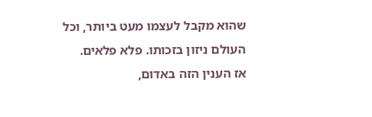שהוא מקבל לעצמו מעט ביותר, וכל העולם ניזון בזכותו. פלא פלאים.
אז הענין הזה באדום,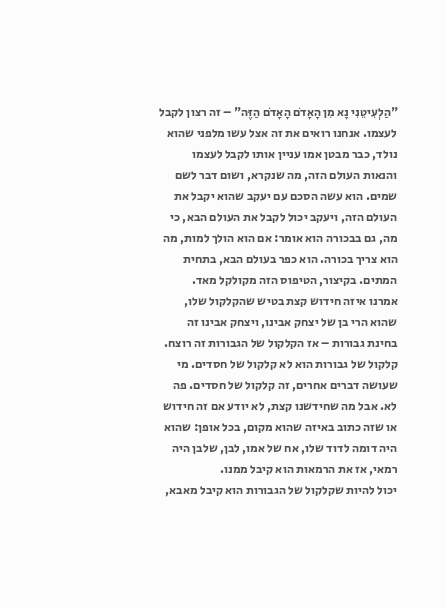"הַלְעִיטֵנִי נָא מִן הָאָדֹם הָאָדֹם הַזֶּה" – זה רצון לקבל לעצמו. אנחנו רואים את זה אצל עשו מלפני שהוא נולד, כבר מבטן אמו עניין אותו לקבל לעצמו והנאות העולם הזה, מה שנקרא, ושום דבר לשם שמים. הוא עשה הסכם עם יעקב שהוא יקבל את העולם הזה, ויעקב יכול לקבל את העולם הבא, כי מה, גם בבכורה הוא אומר: אם הוא הולך למות, מה הוא צריך בכורה. הוא כפר בעולם הבא, בתחית המתים. בקיצור, הטיפוס הזה מקולקל מאד.
אמרנו איזה חידוש קצת בטיש שהקלקול שלו, שהוא הרי בן של יצחק אבינו, ויצחק אבינו זה בחינת גבורות – אז הקלקול של הגבורות זה רוצח. קלקול של גבורות הוא לא קלקול של חסדים. מי שעושה דברים אחרים, זה קלקול של חסדים. פה לא. אבל מה שחידשנו קצת, לא יודע אם זה חידוש או שזה כתוב באיזה שהוא מקום, בכל אופן: שהוא היה דומה לדוד שלו, אח של אמו, לבן, שלבן היה רמאי, אז את הרמאות הוא קיבל ממנו.
יכול להיות שקלקול של הגבורות הוא קיבל מאבא,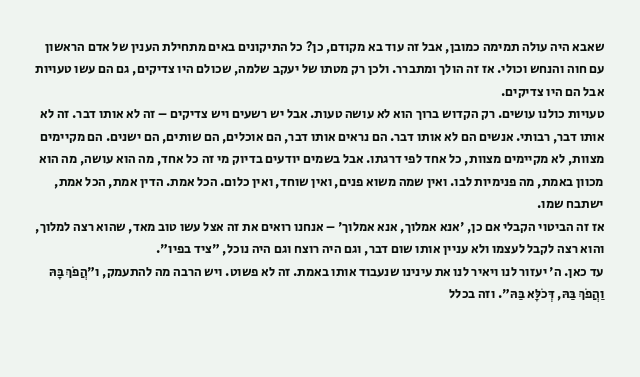שאבא היה עולה תמימה כמובן, אבל זה עוד בא מקודם, כן? כל התיקונים באים מתחילת הענין של אדם הראשון עם חוה והנחש וכולי. אז זה הולך ומתברר. ולכן רק מטתו של יעקב שלמה, שכולם היו צדיקים, גם הם עשו טעויות אבל הם היו צדיקים.
טעויות כולנו עושים. רק הקדוש ברוך הוא לא עושה טעות. אבל יש רשעים ויש צדיקים – זה לא אותו דבר. זה לא אותו דבר, רבותי. אנשים הם לא אותו דבר. הם נראים אותו דבר, הם אוכלים, הם שותים, הם ישנים. הם מקיימים מצוות, לא מקיימים מצוות, כל אחד לפי דרגתו. אבל בשמים יודעים בדיוק מי זה כל אחד, מה הוא עושה, מה הוא מכוון באמת, מה פנימיות לבו. ואין שמה משוא פנים, ואין שוחד, ואין כלום. הכל אמת. הדין אמת, הכל אמת, ישתבח שמו.
אז זה הביטוי הקבלי אם כן, 'אנא אמלוך, אנא אמלוך' – אנחנו רואים את זה אצל עשו טוב מאד, שהוא רצה למלוך, והוא רצה לקבל לעצמו ולא עניין אותו שום דבר, וגם היה רוצח וגם היה נוכל, "ציד בפיו".
עד כאן. ה' יעזור לנו ויאיר לנו את עינינו שנעבוד אותו באמת. זה לא פשוט. ויש הרבה מה להתעמק, ו"הֲפֹךְ בָּהּ וַהֲפֹךְ בַּהּ, דְּכֹלָּא בַּהּ". וזה בכלל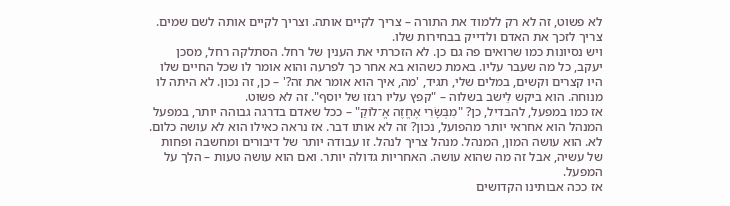לא פשוט, זה לא רק ללמוד את התורה – צריך לקיים אותה. וצריך לקיים אותה לשם שמים. צריך לזכך את האדם ולדייק בבחירות שלו.
ויש נסיונות כמו שרואים פה גם כן. לא הזכרתי את הענין של רחל. הסתלקה רחל, מסכן יעקב, כל מה שעבר עליו. באמת כשהוא בא אחר כך לפרעה והוא אומר לו שכל החיים שלו היו קצרים וקשים, במלים שלי, תגיד, 'מה, איך הוא אומר את זה?' – כן, זה נכון. לא היתה לו מנוחה. הוא ביקש לֵישב בשלוה – "קפץ עליו רגזו של יוסף". זה לא פשוט.
אז כמו במפעל, להבדיל, כן? "מִבְּשָׂרִי אֶחֱזֶה אֱ־לוֹקַ" – ככל שאדם בדרגה גבוהה יותר, במפעל המנהל הוא אחראי יותר מהפועל, נכון? זה לא אותו דבר. אז נראה כאילו הוא לא עושה כלום. לא. הוא עושה המון, המנהל. מנהל צריך לנהל. זו עבודה יותר של דיבורים ומחשבה ופחות של עשיה, אבל זה מה שהוא עושה. האחריות גדולה יותר. ואם הוא עושה טעות – הלך על המפעל.
אז ככה אבותינו הקדושים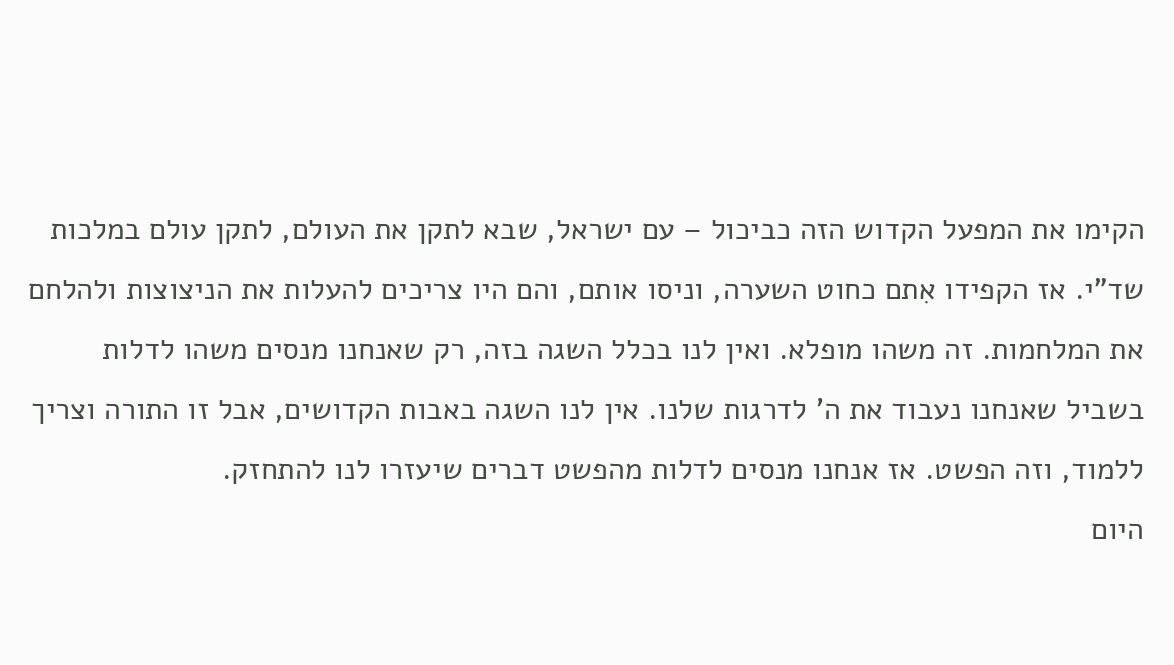הקימו את המפעל הקדוש הזה כביכול – עם ישראל, שבא לתקן את העולם, לתקן עולם במלכות שד"י. אז הקפידו אִתם כחוט השערה, וניסו אותם, והם היו צריכים להעלות את הניצוצות ולהלחם את המלחמות. זה משהו מופלא. ואין לנו בכלל השגה בזה, רק שאנחנו מנסים משהו לדלות בשביל שאנחנו נעבוד את ה' לדרגות שלנו. אין לנו השגה באבות הקדושים, אבל זו התורה וצריך ללמוד, וזה הפשט. אז אנחנו מנסים לדלות מהפשט דברים שיעזרו לנו להתחזק.
היום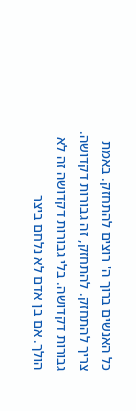כל האנשים ברוך ה' רוצים להתחזק. באמת צריך להתחזק. להתחזק, זה גבורות דקדושה. גבורות דקדושה. בלי גבורות דקדושה זה לא הולך. אם בן אדם לא נלחם ביצר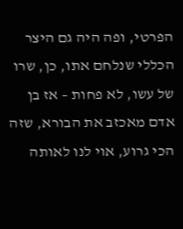הפרטי, ופה היה גם היצר הכללי שנלחם אתו, כן, שרו של עשו, לא פחות – אז בן אדם מאכזב את הבורא, שזה הכי גרוע, אוי לנו לאותה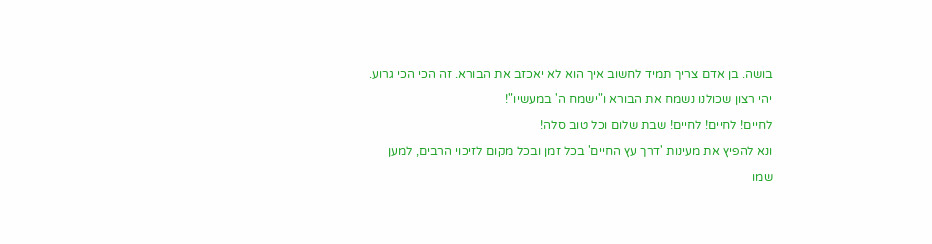בושה. בן אדם צריך תמיד לחשוב איך הוא לא יאכזב את הבורא. זה הכי הכי גרוע.
יהי רצון שכולנו נשמח את הבורא ו"ישמח ה' במעשיו"!
לחיים! לחיים! לחיים! שבת שלום וכל טוב סלה!
ונא להפיץ את מעינות 'דרך עץ החיים' בכל זמן ובכל מקום לזיכוי הרבים, למען שמו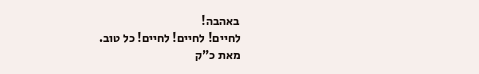באהבה!
לחיים! לחיים! לחיים! כל טוב.
מאת כ"ק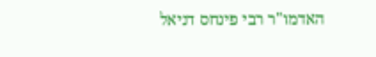האדמו"ר רבי פינחס דניאל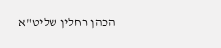הכהן רחלין שליט"א